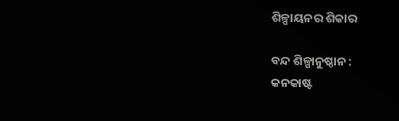ଶିଳ୍ପାୟନର ଶିକାର

ବନ୍ଦ ଶିଳ୍ପାନୁଷ୍ଠାନ :
କନକାଷ୍ଟ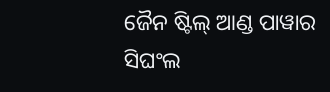ଜୈନ ଷ୍ଟିଲ୍‌ ଆଣ୍ଡ ପାୱାର
ସିଘଂଲ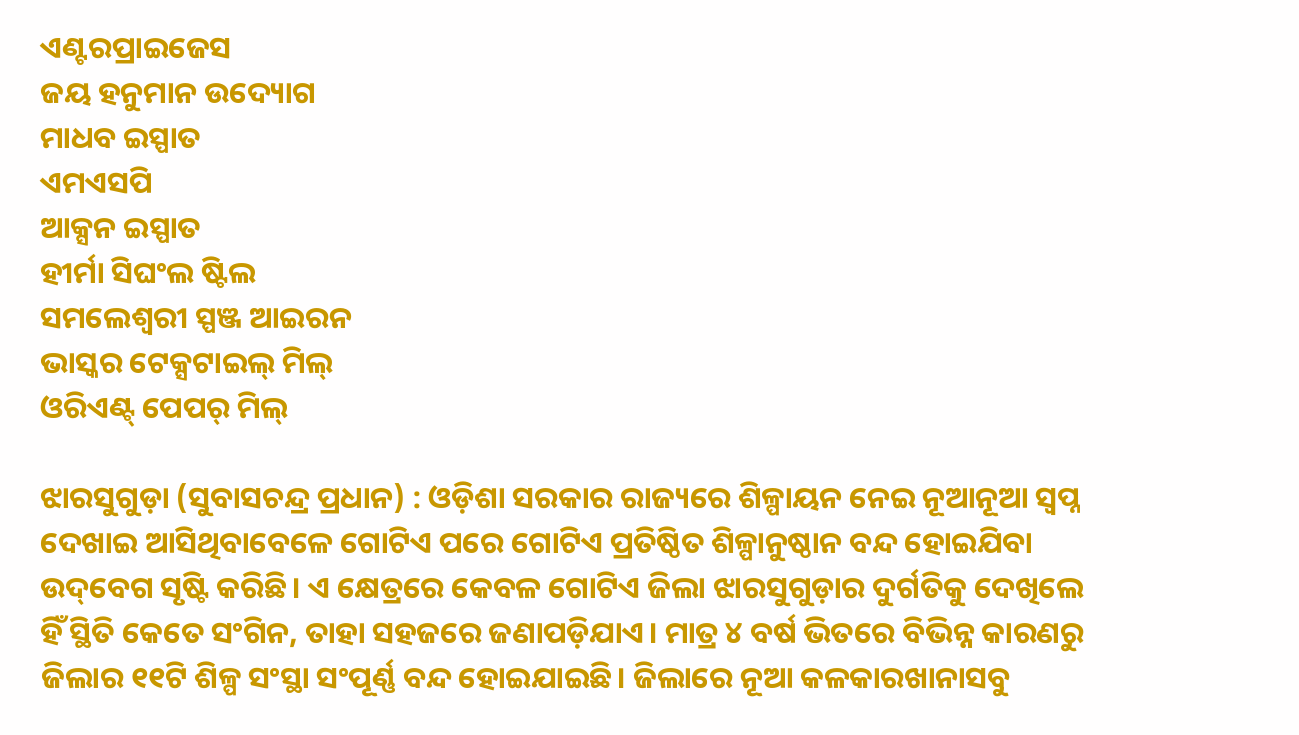ଏଣ୍ଟରପ୍ରାଇଜେସ
ଜୟ ହନୁମାନ ଉଦ୍ୟୋଗ
ମାଧବ ଇସ୍ପାତ
ଏମଏସପି
ଆକ୍ସନ ଇସ୍ପାତ
ହୀର୍ମା ସିଘଂଲ ଷ୍ଟିଲ
ସମଲେଶ୍ୱରୀ ସ୍ପଞ୍ଜ ଆଇରନ
ଭାସ୍କର ଟେକ୍ସଟାଇଲ୍‌ ମିଲ୍‌
ଓରିଏଣ୍ଟ୍‌ ପେପର୍ ମିଲ୍‌

ଝାରସୁଗୁଡ଼ା (ସୁବାସଚନ୍ଦ୍ର ପ୍ରଧାନ) : ଓଡ଼ିଶା ସରକାର ରାଜ୍ୟରେ ଶିଳ୍ପାୟନ ନେଇ ନୂଆନୂଆ ସ୍ବପ୍ନ ଦେଖାଇ ଆସିଥିବାବେଳେ ଗୋଟିଏ ପରେ ଗୋଟିଏ ପ୍ରତିଷ୍ଠିତ ଶିଳ୍ପାନୁଷ୍ଠାନ ବନ୍ଦ ହୋଇଯିବା ଉଦ୍‌ବେଗ ସୃଷ୍ଟି କରିଛି। ଏ କ୍ଷେତ୍ରରେ କେବଳ ଗୋଟିଏ ଜିଲା ଝାରସୁଗୁଡ଼ାର ଦୁର୍ଗତିକୁ ଦେଖିଲେ ହିଁ ସ୍ଥିତି କେତେ ସଂଗିନ, ତାହା ସହଜରେ ଜଣାପଡ଼ିଯାଏ। ମାତ୍ର ୪ ବର୍ଷ ଭିତରେ ବିଭିନ୍ନ କାରଣରୁ ଜିଲାର ୧୧ଟି ଶିଳ୍ପ ସଂସ୍ଥା ସଂପୂର୍ଣ୍ଣ ବନ୍ଦ ହୋଇଯାଇଛି। ଜିଲାରେ ନୂଆ କଳକାରଖାନାସବୁ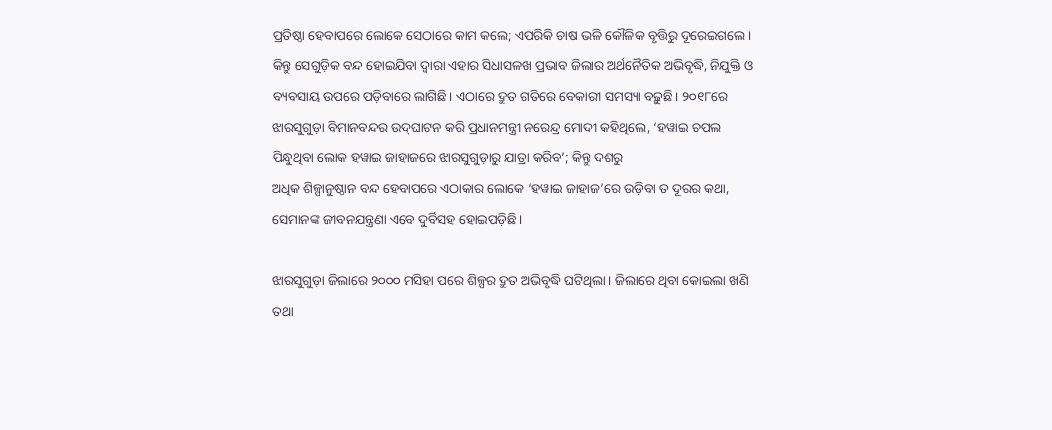ପ୍ରତିଷ୍ଠା ହେବାପରେ ଲୋକେ ସେଠାରେ କାମ କଲେ; ଏପରିକି ଚାଷ ଭଳି କୌଳିକ ବୃତ୍ତିରୁ ଦୂରେଇଗଲେ। କିନ୍ତୁ ସେଗୁଡ଼ିକ ବନ୍ଦ ହୋଇଯିବା ଦ୍ବାରା ଏହାର ସିଧାସଳଖ ପ୍ରଭାବ ଜିଲାର ଅର୍ଥନୈତିକ ଅଭିବୃଦ୍ଧି, ନିଯୁକ୍ତି ଓ ବ୍ୟବସାୟ ଉପରେ ପଡ଼ିବାରେ ଲାଗିଛି। ଏଠାରେ ଦ୍ରୁତ ଗତିରେ ବେକାରୀ ସମସ୍ୟା ବଢ଼ୁଛି। ୨୦୧୮ରେ ଝାରସୁଗୁଡ଼ା ବିମାନବନ୍ଦର ଉଦ୍‌ଘାଟନ କରି ପ୍ରଧାନମନ୍ତ୍ରୀ ନରେନ୍ଦ୍ର ମୋଦୀ କହିଥିଲେ, ‘ହୱାଇ ଚପଲ ପିନ୍ଧୁଥିବା ଲୋକ ହୱାଇ ଜାହାଜରେ ଝାରସୁଗୁଡ଼ାରୁ ଯାତ୍ରା କରିବ’; କିନ୍ତୁ ଦଶରୁ
ଅଧିକ ଶିଳ୍ପାନୁଷ୍ଠାନ ବନ୍ଦ ହେବାପରେ ଏଠାକାର ଲୋକେ ‘ହୱାଇ ଜାହାଜ’ରେ ଉଡ଼ିବା ତ ଦୂରର କଥା, ସେମାନଙ୍କ ଜୀବନଯନ୍ତ୍ରଣା ଏବେ ଦୁର୍ବିସହ ହୋଇପଡ଼ିଛି।

ଝାରସୁଗୁଡ଼ା ଜିଲାରେ ୨୦୦୦ ମସିହା ପରେ ଶିଳ୍ପର ଦ୍ରୁତ ଅଭିବୃଦ୍ଧି ଘଟିଥିଲା। ଜିଲାରେ ଥିବା କୋଇଲା ଖଣି ତଥା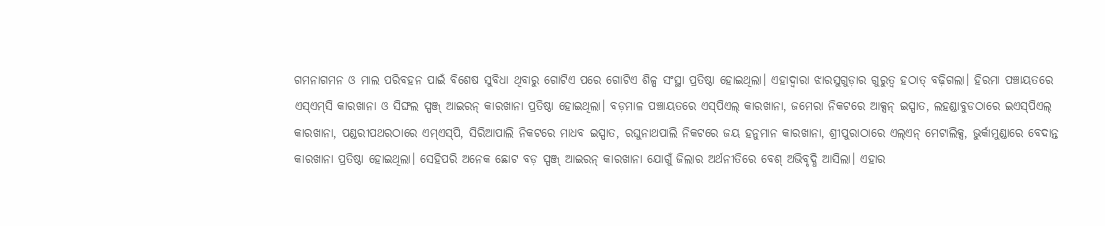ଗମନାଗମନ ଓ ମାଲ ପରିବହନ ପାଇଁ ବିଶେଷ ସୁବିଧା ଥିବାରୁ ଗୋଟିଏ ପରେ ଗୋଟିଏ ଶିଳ୍ପ ସଂସ୍ଥା ପ୍ରତିଷ୍ଠା ହୋଇଥିଲା। ଏହାଦ୍ବାରା ଝାରସୁଗୁଡ଼ାର ଗୁରୁତ୍ୱ ହଠାତ୍ ବଢ଼ିଗଲା। ହିରମା ପଞ୍ଚାୟତରେ ଏସ୍‌ଏମ୍‌ସି କାରଖାନା ଓ ସିଙ୍ଘଲ ସ୍ପଞ୍ଜ୍‌ ଆଇରନ୍‌ କାରଖାନା ପ୍ରତିଷ୍ଠା ହୋଇଥିଲା। ବଡ଼ମାଳ ପଞ୍ଚାୟତରେ ଏସ୍‌ପିଏଲ୍‌ କାରଖାନା, ଜମେରା ନିକଟରେ ଆକ୍ସନ୍‌ ଇସ୍ପାତ, ଲହଣ୍ଡାବୁଡଠାରେ ଇଏସ୍‌ପିଏଲ୍‌ କାରଖାନା, ପଣ୍ଡରୀପଥରଠାରେ ଏମ୍‌ଏସ୍‌ପି, ସିରିଆପାଲି ନିକଟରେ ମାଧବ ଇସ୍ପାତ, ରଘୁନାଥପାଲି ନିକଟରେ ଜୟ ହନୁମାନ କାରଖାନା, ଶ୍ରୀପୁରାଠାରେ ଏଲ୍‌ଏନ୍‌ ମେଟାଲିକ୍ସ, ଭୁର୍କାମୁଣ୍ଡାରେ ବେଦାନ୍ତ କାରଖାନା ପ୍ରତିଷ୍ଠା ହୋଇଥିଲା। ସେହିପରି ଅନେକ ଛୋଟ ବଡ଼ ସ୍ପଞ୍ଜ୍‌ ଆଇରନ୍‌ କାରଖାନା ଯୋଗୁଁ ଜିଲାର ଅର୍ଥନୀତିରେ ବେଶ୍ ଅଭିବୃଦ୍ଧି ଆସିଲା। ଏହାର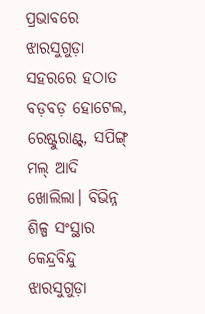ପ୍ରଭାବରେ ଝାରସୁଗୁଡ଼ା ସହରରେ ହଠାତ ବଡ଼ବଡ଼ ହୋଟେଲ, ରେଷ୍ଟୁରାଣ୍ଟ୍‌, ସପିଙ୍ଗ୍ ମଲ୍‌ ଆଦି ଖୋଲିଲା। ବିଭିନ୍ନ ଶିଳ୍ପ ସଂସ୍ଥାର କେନ୍ଦ୍ରବିନ୍ଦୁ ଝାରସୁଗୁଡ଼ା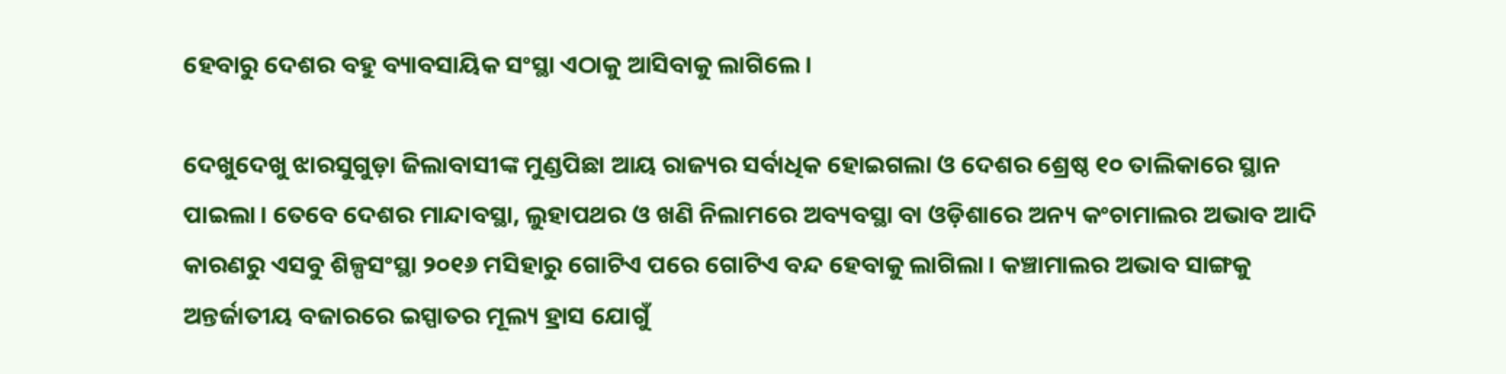ହେବାରୁ ଦେଶର ବହୁ ବ୍ୟାବସାୟିକ ସଂସ୍ଥା ଏଠାକୁ ଆସିବାକୁ ଲାଗିଲେ।

ଦେଖୁଦେଖୁ ଝାରସୁଗୁଡ଼ା ଜିଲାବାସୀଙ୍କ ମୁଣ୍ଡପିଛା ଆୟ ରାଜ୍ୟର ସର୍ବାଧିକ ହୋଇଗଲା ଓ ଦେଶର ଶ୍ରେଷ୍ଠ ୧୦ ତାଲିକାରେ ସ୍ଥାନ ପାଇଲା। ତେବେ ଦେଶର ମାନ୍ଦାବସ୍ଥା, ଲୁହାପଥର ଓ ଖଣି ନିଲାମରେ ଅବ୍ୟବସ୍ଥା ବା ଓଡ଼ିଶାରେ ଅନ୍ୟ କଂଚାମାଲର ଅଭାବ ଆଦି କାରଣରୁ ଏସବୁ ଶିଳ୍ପସଂସ୍ଥା ୨୦୧୬ ମସିହାରୁ ଗୋଟିଏ ପରେ ଗୋଟିଏ ବନ୍ଦ ହେବାକୁ ଲାଗିଲା। କଞ୍ଚାମାଲର ଅଭାବ ସାଙ୍ଗକୁ ଅନ୍ତର୍ଜାତୀୟ ବଜାରରେ ଇସ୍ପାତର ମୂଲ୍ୟ ହ୍ରାସ ଯୋଗୁଁ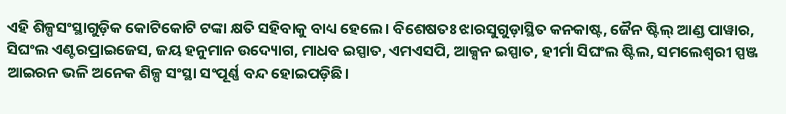ଏହି ଶିଳ୍ପସଂସ୍ଥାଗୁଡ଼ିକ କୋଟିକୋଟି ଟଙ୍କା କ୍ଷତି ସହିବାକୁ ବାଧ୍ୟ ହେଲେ। ବିଶେଷତଃ ଝାରସୁଗୁଡ଼ାସ୍ଥିତ କନକାଷ୍ଟ, ଜୈନ ଷ୍ଟିଲ୍‌ ଆଣ୍ଡ ପାୱାର, ସିଘଂଲ ଏଣ୍ଟରପ୍ରାଇଜେସ, ଜୟ ହନୁମାନ ଉଦ୍ୟୋଗ, ମାଧବ ଇସ୍ପାତ, ଏମଏସପି, ଆକ୍ସନ ଇସ୍ପାତ, ହୀର୍ମା ସିଘଂଲ ଷ୍ଟିଲ, ସମଲେଶ୍ୱରୀ ସ୍ପଞ୍ଜ ଆଇରନ ଭଳି ଅନେକ ଶିଳ୍ପ ସଂସ୍ଥା ସଂପୂର୍ଣ୍ଣ ବନ୍ଦ ହୋଇପଡ଼ିଛି।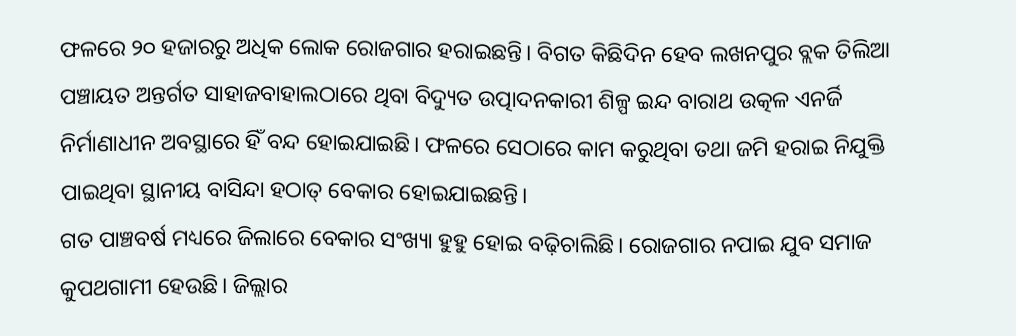ଫଳରେ ୨୦ ହଜାରରୁ ଅଧିକ ଲୋକ ରୋଜଗାର ହରାଇଛନ୍ତି। ବିଗତ କିଛିଦିନ ହେବ ଲଖନପୁର ବ୍ଲକ ତିଲିଆ ପଞ୍ଚାୟତ ଅନ୍ତର୍ଗତ ସାହାଜବାହାଲଠାରେ ଥିବା ବିଦ୍ୟୁତ ଉତ୍ପାଦନକାରୀ ଶିଳ୍ପ ଇନ୍ଦ ବାରାଥ ଉତ୍କଳ ଏନର୍ଜି ନିର୍ମାଣାଧୀନ ଅବସ୍ଥାରେ ହିଁ ବନ୍ଦ ହୋଇଯାଇଛି। ଫଳରେ ସେଠାରେ କାମ କରୁଥିବା ତଥା ଜମି ହରାଇ ନିଯୁକ୍ତି ପାଇଥିବା ସ୍ଥାନୀୟ ବାସିନ୍ଦା ହଠାତ୍‌ ବେକାର ହୋଇଯାଇଛନ୍ତି।
ଗତ ପାଞ୍ଚବର୍ଷ ମଧ୍ୟରେ ଜିଲାରେ ବେକାର ସଂଖ୍ୟା ହୁହୁ ହୋଇ ବଢ଼ିଚାଲିଛି। ରୋଜଗାର ନପାଇ ଯୁବ ସମାଜ କୁପଥଗାମୀ ହେଉଛି। ଜିଲ୍ଲାର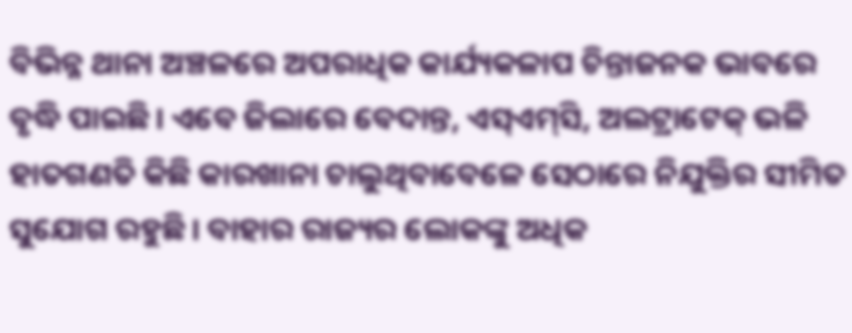ବିଭିନ୍ନ ଥାନା ଅଞ୍ଚଳରେ ଅପରାଧିକ କାର୍ଯ୍ୟକଳାପ ଚିନ୍ତାଜନକ ଭାବରେ ବୃଦ୍ଧି ପାଇଛି। ଏବେ ଜିଲାରେ ବେଦାନ୍ତ, ଏସ୍‌ଏମ୍‌ସି, ଅଲଟ୍ରାଟେକ୍‌ ଭଳି ହାତଗଣତି କିଛି କାରଖାନା ଚାଲୁଥିବାବେଳେ ସେଠାରେ ନିଯୁକ୍ତିର ସୀମିତ ସୁଯୋଗ ରହୁଛି। ବାହାର ରାଜ୍ୟର ଲୋକଙ୍କୁ ଅଧିକ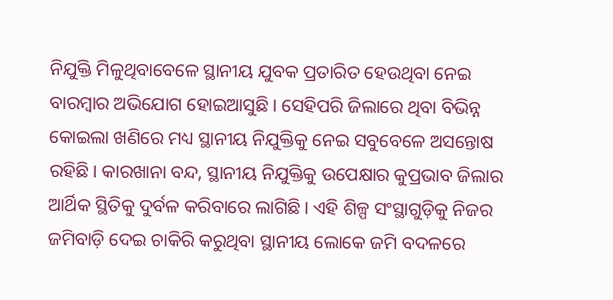ନିଯୁକ୍ତି ମିଳୁଥିବାବେଳେ ସ୍ଥାନୀୟ ଯୁବକ ପ୍ରତାରିତ ହେଉଥିବା ନେଇ ବାରମ୍ବାର ଅଭିଯୋଗ ହୋଇଆସୁଛି। ସେହିପରି ଜିଲାରେ ଥିବା ବିଭିନ୍ନ କୋଇଲା ଖଣିରେ ମଧ୍ୟ ସ୍ଥାନୀୟ ନିଯୁକ୍ତିକୁ ନେଇ ସବୁବେଳେ ଅସନ୍ତୋଷ ରହିଛି। କାରଖାନା ବନ୍ଦ, ସ୍ଥାନୀୟ ନିଯୁକ୍ତିକୁ ଉପେକ୍ଷାର କୁପ୍ରଭାବ ଜିଲାର ଆର୍ଥିକ ସ୍ଥିତିକୁ ଦୁର୍ବଳ କରିବାରେ ଲାଗିଛି। ଏହି ଶିଳ୍ପ ସଂସ୍ଥାଗୁଡ଼ିକୁ ନିଜର ଜମିବାଡ଼ି ଦେଇ ଚାକିରି କରୁଥିବା ସ୍ଥାନୀୟ ଲୋକେ ଜମି ବଦଳରେ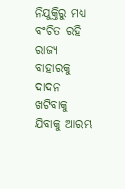ନିଯୁକ୍ତିରୁ ମଧ୍ୟ ବଂଚିତ ରହି ରାଜ୍ୟ ବାହାରକୁ ଦାଦନ ଖଟିବାକୁ ଯିବାକୁ ଆରମ୍ଭ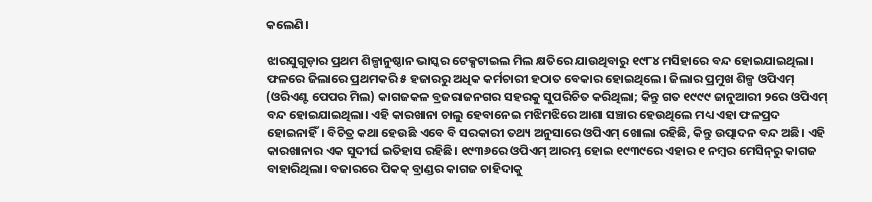କଲେଣି।

ଝାରସୁଗୁଡ଼ାର ପ୍ରଥମ ଶିଳ୍ପାନୁଷ୍ଠାନ ଭାସ୍କର ଟେକ୍ସଟାଇଲ ମିଲ କ୍ଷତିରେ ଯାଉଥିବାରୁ ୧୯୮୪ ମସିହାରେ ବନ୍ଦ ହୋଇଯାଇଥିଲା। ଫଳରେ ଜିଲାରେ ପ୍ରଥମକରି ୫ ହଜାରରୁ ଅଧିକ କର୍ମଚାରୀ ହଠାତ ବେକାର ହୋଇଥିଲେ। ଜିଲାର ପ୍ରମୁଖ ଶିଳ୍ପ ଓପିଏମ୍‌ (ଓରିଏଣ୍ଟ ପେପର ମିଲ) କାଗଜକଳ ବ୍ରଜରାଜନଗର ସହରକୁ ସୁପରିଚିତ କରିଥିଲା; କିନ୍ତୁ ଗତ ୧୯୯୯ ଜାନୁଆରୀ ୨ରେ ଓପିଏମ୍‌ ବନ୍ଦ ହୋଇଯାଇଥିଲା। ଏହି କାରଖାନା ଚାଲୁ ହେବାନେଇ ମଝିମଝିରେ ଆଶା ସଞ୍ଚାର ହେଉଥିଲେ ମଧ୍ୟ ଏହା ଫଳପ୍ରଦ ହୋଇନାହିଁ। ବିଚିତ୍ର କଥା ହେଉଛି ଏବେ ବି ସରକାରୀ ତଥ୍ୟ ଅନୁସାରେ ଓପିଏମ୍‌ ଖୋଲା ରହିଛି, କିନ୍ତୁ ଉତ୍ପାଦନ ବନ୍ଦ ଅଛି। ଏହି କାରଖାନାର ଏକ ସୁଦୀର୍ଘ ଇତିହାସ ରହିଛି। ୧୯୩୬ରେ ଓପିଏମ୍‌ ଆରମ୍ଭ ହୋଇ ୧୯୩୯ରେ ଏହାର ୧ ନମ୍ବର ମେସିନ୍‌ରୁ କାଗଜ ବାହାରିଥିଲା। ବଜାରରେ ପିକକ୍‌ ବ୍ରାଣ୍ଡର କାଗଜ ଚାହିଦାକୁ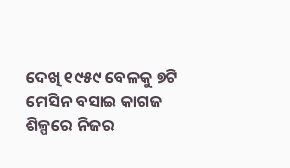ଦେଖି ୧୯୫୯ ବେଳକୁ ୭ଟି ମେସିନ ବସାଇ କାଗଜ ଶିଳ୍ପରେ ନିଜର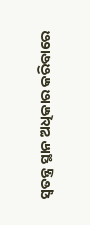ସ୍ୱତନ୍ତ୍ର ସ୍ଥାନ ଅଧିକାର କରିବାରେ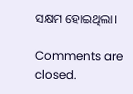ସକ୍ଷମ ହୋଇଥିଲା।

Comments are closed.